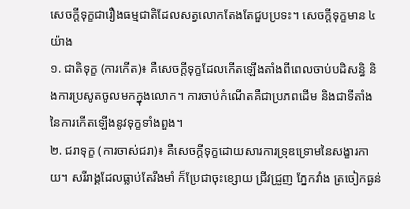សេចក្តីទុក្ខជារឿងធម្មជាតិដែលសត្វលោកតែងតែជួបប្រទះ។ សេចក្តីទុក្ខមាន ៤ យ៉ាង
១. ជាតិទុក្ខ (ការកើត)៖ គឺសេចក្តីទុក្ខដែលកើតឡើងតាំងពីពេលចាប់បដិសន្ធិ និងការប្រសូតចូលមកក្នុងលោក។ ការចាប់កំណើតគឺជាប្រភពដើម និងជាទីតាំងនៃការកើតឡើងនូវទុក្ខទាំងពួង។
២. ជរាទុក្ខ (ការចាស់ជរា)៖ គឺសេចក្តីទុក្ខដោយសារការទ្រុឌទ្រោមនៃសង្ខារកាយ។ សរីរាង្គដែលធ្លាប់តែរឹងមាំ ក៏ប្រែជាចុះខ្សោយ ជ្រីវជ្រួញ ភ្នែកវាំង ត្រចៀកធ្ងន់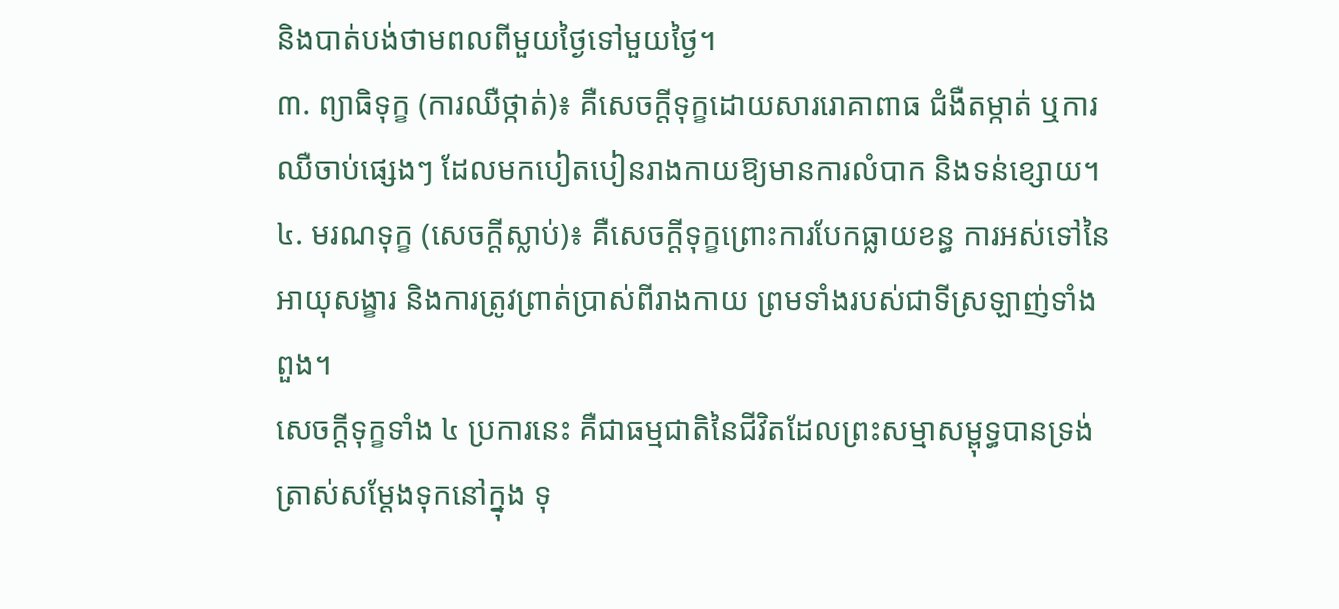និងបាត់បង់ថាមពលពីមួយថ្ងៃទៅមួយថ្ងៃ។
៣. ព្យាធិទុក្ខ (ការឈឺថ្កាត់)៖ គឺសេចក្តីទុក្ខដោយសាររោគាពាធ ជំងឺតម្កាត់ ឬការឈឺចាប់ផ្សេងៗ ដែលមកបៀតបៀនរាងកាយឱ្យមានការលំបាក និងទន់ខ្សោយ។
៤. មរណទុក្ខ (សេចក្តីស្លាប់)៖ គឺសេចក្តីទុក្ខព្រោះការបែកធ្លាយខន្ធ ការអស់ទៅនៃអាយុសង្ខារ និងការត្រូវព្រាត់ប្រាស់ពីរាងកាយ ព្រមទាំងរបស់ជាទីស្រឡាញ់ទាំងពួង។
សេចក្តីទុក្ខទាំង ៤ ប្រការនេះ គឺជាធម្មជាតិនៃជីវិតដែលព្រះសម្មាសម្ពុទ្ធបានទ្រង់ត្រាស់សម្ដែងទុកនៅក្នុង ទុ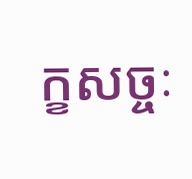ក្ខសច្ចៈ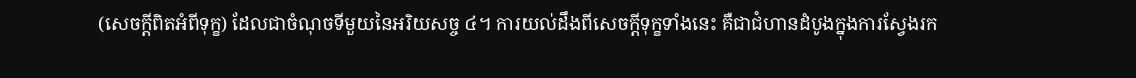(សេចក្តីពិតអំពីទុក្ខ) ដែលជាចំណុចទីមួយនៃអរិយសច្ច ៤។ ការយល់ដឹងពីសេចក្តីទុក្ខទាំងនេះ គឺជាជំហានដំបូងក្នុងការស្វែងរក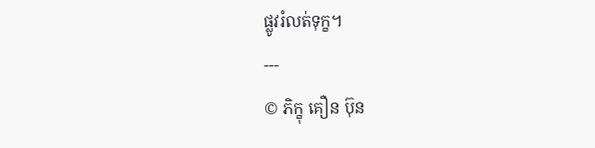ផ្លូវរំលត់ទុក្ខ។
---
© ភិក្ខុ គឿន ប៊ុន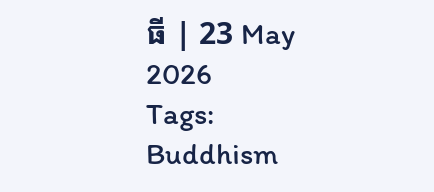ធី | 23 May 2026
Tags:
Buddhism